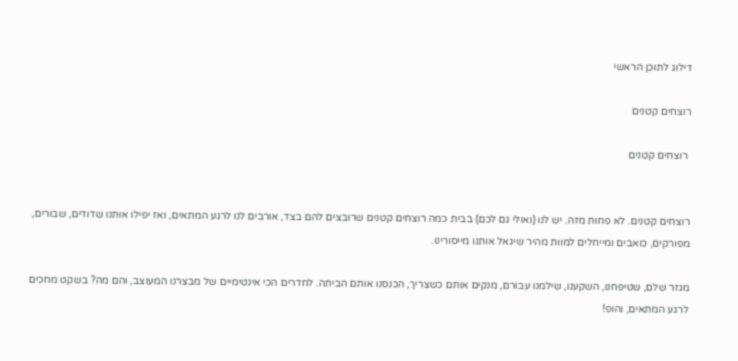דילוג לתוכן הראשי

רוצחים קטנים

 רוצחים קטנים


רוצחים קטנים. לא פחות מזה. יש לנו (ואולי גם לכם) בבית כמה רוצחים קטנים שרובצים להם בצד, אורבים לנו לרגע המתאים, ואז יפילו אותנו שדודים, שבורים, מפורקים, כואבים ומייחלים למוות מהיר שיגאל אותנו מייסורינו.

מגזר שלם, שטיפחנו, השקענו, שילמנו עבורם, מנקים אותם כשצריך, הכנסנו אותם הביתה. לחדרים הכי אינטימיים של מבצרנו המעוצב, והם מה? בשקט מחכים לרגע המתאים, והופ!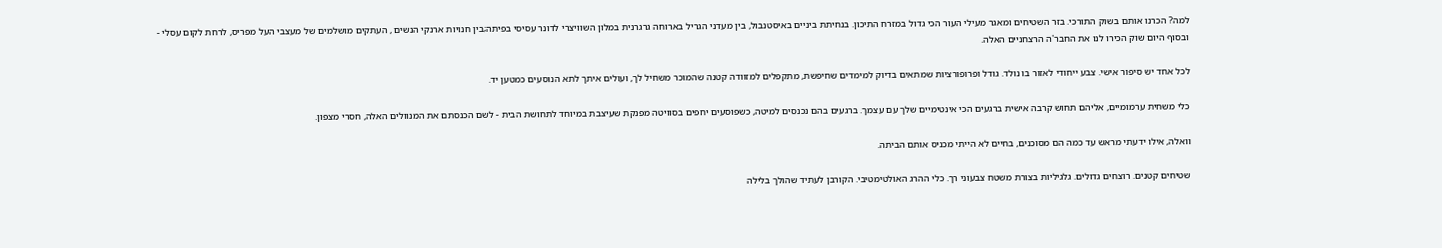למה? הכרנו אותם בשוק התורכי. בזר השטיחים ומאגר מעילי העור הכי גדול במזרח התיכון. בנחיתת ביניים באיסטנבול, בין מעדני הגריל בארוחה גרגרנית במלון השוויצרי לדונר עסיסי בפיתה;בין חנויות ארנקי הנשים , העתקים מושלמים של מעצבי העל מפריס, לרחת לקום עסלי - ובסוף היום שוק הכירו לנו את החבר'ה הרצחניים האלה.

לכל אחד יש סיפור אישי. צבע ייחודי לאזור בו נולד. גודל ופרופורציות שמתאים בדיוק למימדים שחיפשת, מתקפלים למזוודה קטנה שהמוכר משחיל לך, ועולים איתך לתא הנוסעים כמטען יד.

כלי משחית ערמומיים, אליהם תחוש קרבה אישית ברגעים הכי אינטימיים שלך עם עצמך. ברגעים בהם נכנסים למיטה, כשפוסעים יחפים בסוויטה מפנקת שעיצבת במיוחד לתחושת הבית - לשם הכנסתם את המנוולים האלה, חסרי מצפון.

וואלה, אילו ידעתי מראש עד כמה הם מסוכנים, בחיים לא הייתי מכניס אותם הביתה.

שטיחים קטנים. רוצחים גדולים. גלגיליות בצורת משטח צבעוני רך. כלי ההרג האולטימטיבי. הקורבן לעתיד שהולך בלילה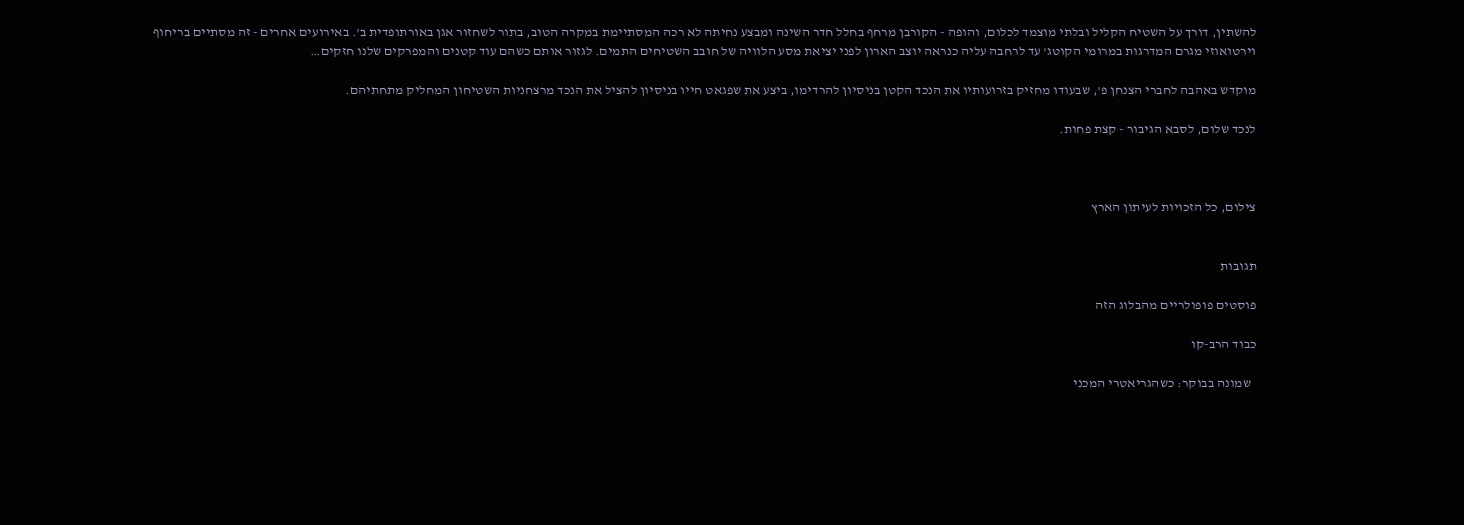להשתין, דורך על השטיח הקליל ובלתי מוצמד לכלום, והופה - הקורבן מרחף בחלל חדר השינה ומבצע נחיתה לא רכה המסתיימת במקרה הטוב, בתור לשחזור אגן באורתופדית ב'. באירועים אחרים - זה מסתיים בריחוף וירטואוזי מגרם המדרגות במרומי הקוטג' עד לרחבה עליה כנראה יוצב הארון לפני יציאת מסע הלוויה של חובב השטיחים התמים. לגזור אותם כשהם עוד קטנים והמפרקים שלנו חזקים…

מוקדש באהבה לחברי הצנחן פ', שבעודו מחזיק בזרועותיו את הנכד הקטן בניסיון להרדימו, ביצע את שפגאט חייו בניסיון להציל את הנכד מרצחניות השטיחון המחליק מתחתיהם.

לנכד שלום, לסבא הגיבור - קצת פחות.



צילום, כל הזכויות לעיתון הארץ


תגובות

פוסטים פופולריים מהבלוג הזה

כבוד הרב-קו

  שמונה בבוקר: כשהגריאטרי המכני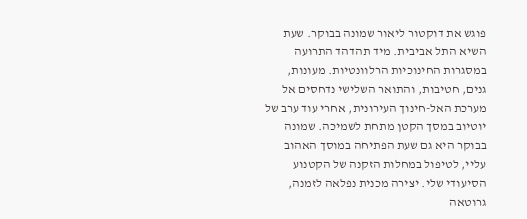פוגש את דוקטור ליאור שמונה בבוקר. שעת השיא התל אביבית. מיד תהדהד התרועה במסגרות החינוכיות הרלוונטיות. מעונות, גנים, חטיבות, והתואר השלישי נדחסים אל מערכת האל-חינוך העירונית, אחרי עוד ערב של יוטיוב במסך הקטן מתחת לשמיכה. שמונה בבוקר היא גם שעת הפתיחה במוסך האהוב עליי, לטיפול במחלות הזקנה של הקטנוע הסיעודי שלי. יצירה מכנית נפלאה לזמנה, גרוטאה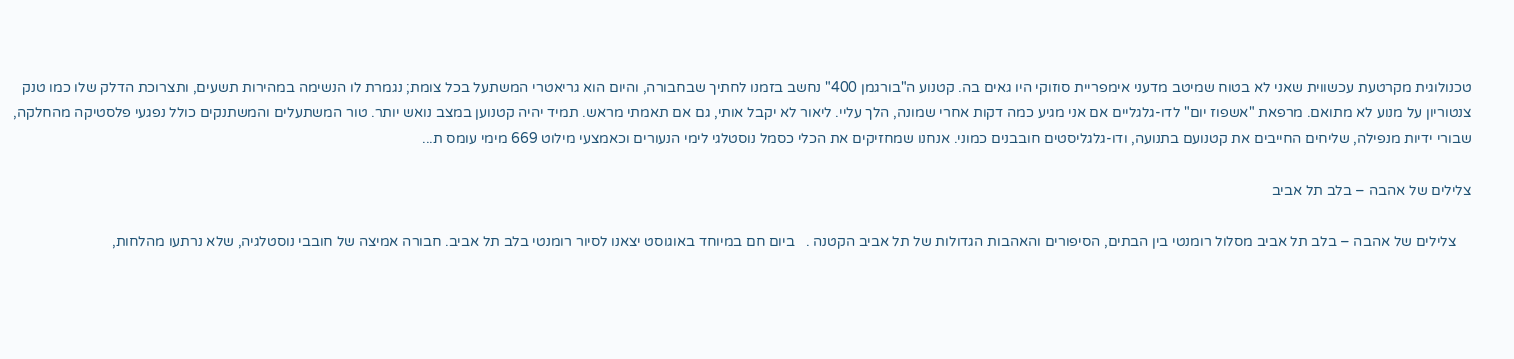טכנולוגית מקרטעת עכשווית שאני לא בטוח שמיטב מדעני אימפריית סוזוקי היו גאים בה. קטנוע ה"בורגמן 400" נחשב בזמנו לחתיך שבחבורה, והיום הוא גריאטרי המשתעל בכל צומת; נגמרת לו הנשימה במהירות תשעים, ותצרוכת הדלק שלו כמו טנק צנטוריון על מנוע לא מתואם. מרפאת "אשפוז יום" לדו-גלגליים אם אני מגיע כמה דקות אחרי שמונה, הלך עליי. ליאור לא יקבל אותי, גם אם תאמתי מראש. תמיד יהיה קטנוען במצב נואש יותר. טור המשתעלים והמשתנקים כולל נפגעי פלסטיקה מהחלקה, שבורי ידיות מנפילה, שליחים החייבים את קטנועם בתנועה, ודו-גלגליסטים חובבנים כמוני. אנחנו שמחזיקים את הכלי כסמל נוסטלגי לימי הנעורים וכאמצעי מילוט 669 מימי עומס ת...

צלילים של אהבה – בלב תל אביב

    צלילים של אהבה – בלב תל אביב מסלול רומנטי בין הבתים, הסיפורים והאהבות הגדולות של תל אביב הקטנה .   ביום חם במיוחד באוגוסט יצאנו לסיור רומנטי בלב תל אביב. חבורה אמיצה של חובבי נוסטלגיה, שלא נרתעו מהלחות,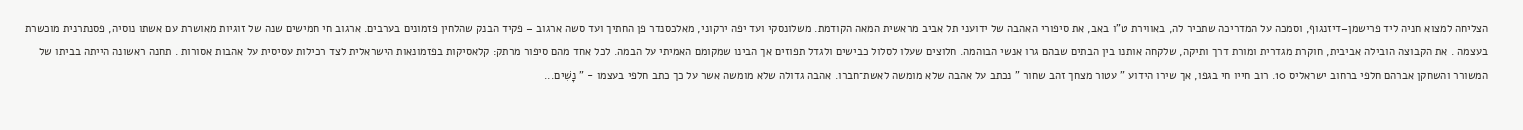הצליחה למצוא חניה ליד פרישמן–דיזנגוף, וסמכה על המדריכה שתכיר לה, באווירת ט"ו באב, את סיפורי האהבה של ידועני תל אביב מראשית המאה הקודמת. משלונסקי ועד יפה ירקוני, מאלכסנדר פן החתיך ועד סשה ארגוב – פקיד הבנק שהלחין פזמונים בערבים. ארגוב חי חמישים שנה של זוגיות מאושרת עם אשתו נוסיה, פסנתרנית מוכשרת בעצמה . את הקבוצה הובילה אביבית, חוקרת מגדרית ומורת דרך ותיקה, שלקחה אותנו בין הבתים שבהם גרו אנשי הבוהמה. חלוצים שעלו לסלול כבישים ולגדל תפוזים אך הבינו שמקומם האמיתי על הבמה. לכל אחד מהם סיפור מרתק: קלאסיקות בפזמונאות הישראלית לצד רכילות עסיסית על אהבות אסורות . תחנה ראשונה הייתה בביתו של המשורר והשחקן אברהם חלפי ברחוב ישראליס 10. רוב חייו חי בגפו, אך שירו הידוע " עטור מצחך זהב שחור " נכתב על אהבה שלא מומשה לאשת־חברו. אהבה גדולה שלא מומשה אשר על כך כתב חלפי בעצמו - ” נָשִׁים...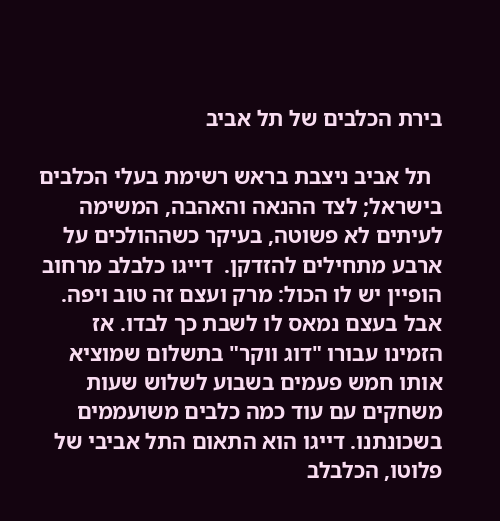בירת הכלבים של תל אביב

  תל אביב ניצבת בראש רשימת בעלי הכלבים בישראל; לצד ההנאה והאהבה, המשימה לעיתים לא פשוטה, בעיקר כשההולכים על ארבע מתחילים להזדקן.  דייגו כלבלב מרחוב הופיין יש לו הכול: מרק ועצם זה טוב ויפה. אבל בעצם נמאס לו לשבת כך לבדו. אז הזמינו עבורו "דוג ווקר" בתשלום שמוציא אותו חמש פעמים בשבוע לשלוש שעות משחקים עם עוד כמה כלבים משועממים בשכונתנו. דייגו הוא התאום התל אביבי של פלוטו, הכלבלב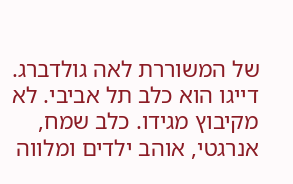של המשוררת לאה גולדברג. דייגו הוא כלב תל אביבי. לא מקיבוץ מגידו. כלב שמח, אנרגטי, אוהב ילדים ומלווה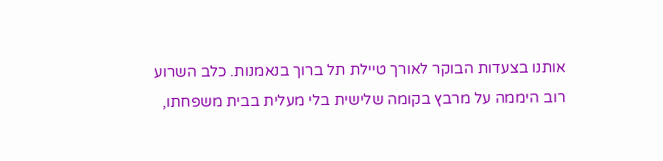אותנו בצעדות הבוקר לאורך טיילת תל ברוך בנאמנות. כלב השרוע רוב היממה על מרבץ בקומה שלישית בלי מעלית בבית משפחתו,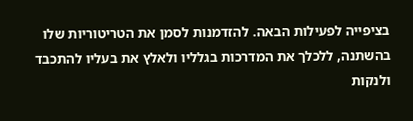בציפייה לפעילות הבאה. להזדמנות לסמן את הטריטוריות שלו בהשתנה, ללכלך את המדרכות בגלליו ולאלץ את בעליו להתכבד ולנקות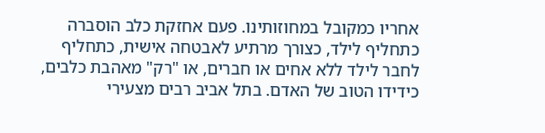אחריו כמקובל במחוזותינו. פעם אחזקת כלב הוסברה כתחליף לילד, כצורך מרתיע לאבטחה אישית, כתחליף לחבר לילד ללא אחים או חברים, או "רק" מאהבת כלבים, כידידו הטוב של האדם. בתל אביב רבים מצעירי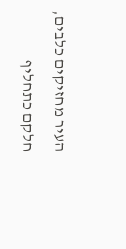העיר מחזיקים כלבים, חלקם כתחליף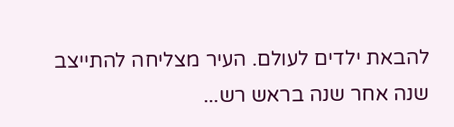להבאת ילדים לעולם. העיר מצליחה להתייצב שנה אחר שנה בראש רש...